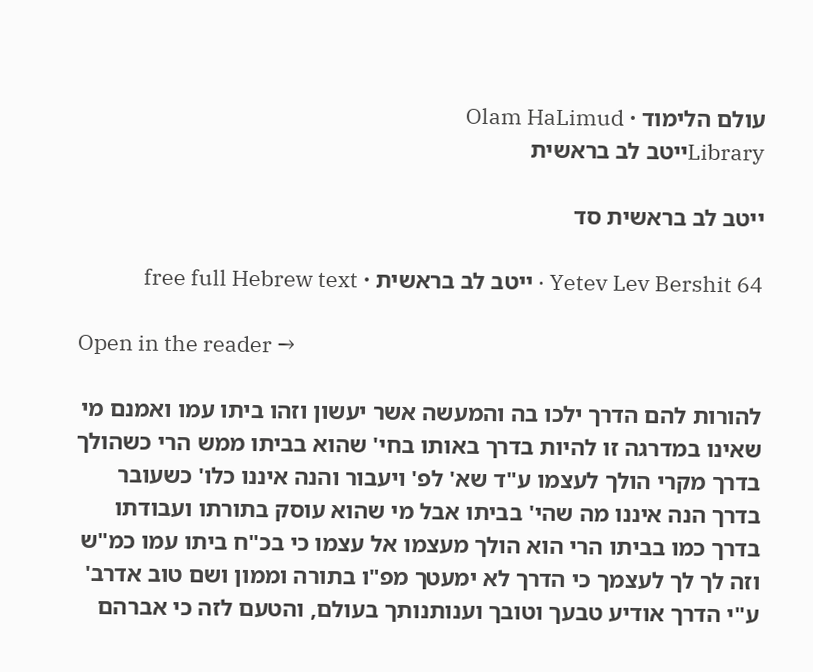עולם הלימוד · Olam HaLimud
Libraryייטב לב בראשית

ייטב לב בראשית סד

Yetev Lev Bershit 64 · ייטב לב בראשית · free full Hebrew text

Open in the reader →

להורות להם הדרך ילכו בה והמעשה אשר יעשון וזהו ביתו עמו ואמנם מי שאינו במדרגה זו להיות בדרך באותו בחי' שהוא בביתו ממש הרי כשהולך בדרך מקרי הולך לעצמו ע"ד שא' לפ' ויעבור והנה איננו כלו' כשעובר בדרך הנה איננו מה שהי' בביתו אבל מי שהוא עוסק בתורתו ועבודתו בדרך כמו בביתו הרי הוא הולך מעצמו אל עצמו כי בכ"ח ביתו עמו כמ"ש וזה לך לך לעצמך כי הדרך לא ימעטך מפ"ו בתורה וממון ושם טוב אדרב' ע"י הדרך אודיע טבעך וטובך וענותנותך בעולם, והטעם לזה כי אברהם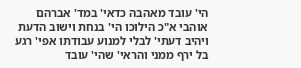הי' עובד מאהבה כדאי' במד' אברהם אוהבי א"כ הילוכו הי' בנחת וישוב הדעת ויהיב דעתי' לבלי למנוע עבודתו אפי' רגע בל ירף ממני והראי' שהי' עובד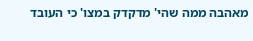מאהבה ממה שהי' מדקדק במצו' כי העובד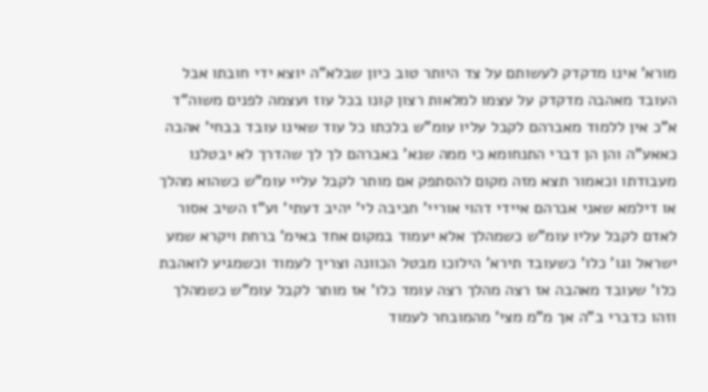מורא' אינו מדקדק לעשותם על צד היותר טוב כיון שבלא"ה יוצא ידי חובתו אבל העובד מאהבה מדקדק על עצמו למלאות רצון קונו בכל עוז ועצמה לפנים משוה"ד א"כ אין ללמוד מאברהם לקבל עליו עומ"ש בלכתו כל עוד שאינו עובד בבחי' אהבה כאאע"ה והן הן דברי התנחומא כי ממה שנא' באברהם לך לך שהדרך לא יבטלנו מעבודתו וכאמור תצא מזה מקום להסתפק אם מותר לקבל עליי עומ"ש כשהוא מהלך או דילמא שאני אברהם איידי דהוי אוריי' חביבה לי' יהיב דעתי' וע"ז השיב אסור לאדם לקבל עליו עומ"ש כשמהלך אלא יעמוד במקום אחד באימ' ברחת ויקרא שמע ישראל וגו' כלו' כשעובד תירא' הילוכו מבטל הכוונה וצריך לעמוד וכשמגיע לואהבת כלו' שעובד מאהבה אז רצה מהלך רצה עומד כלו' אז מותר לקבל עומ"ש כשמהלך וזהו כדברי ב"ה אך מ"מ מצי' מהמובחר לעמוד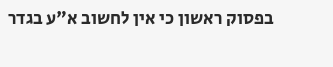בפסוק ראשון כי אין לחשוב א"ע בגדר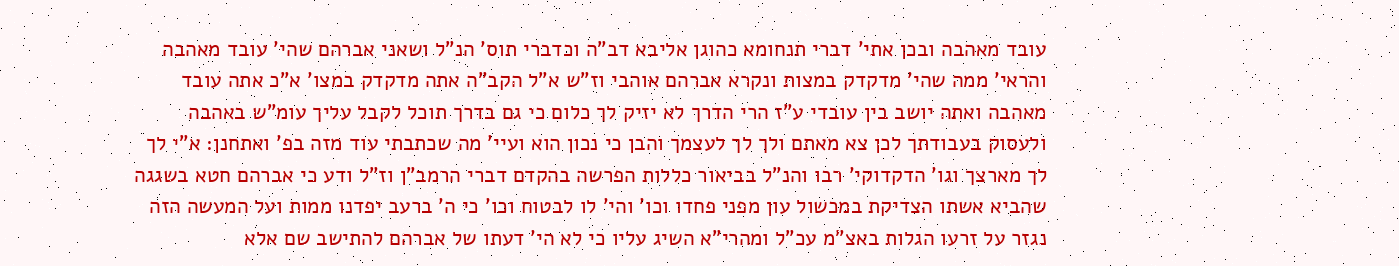עובד מאהבה ובכן אתי' דברי תנחומא כהוגן אליבא דב"ה וכדברי תוס' הנ"ל ושאני אברהם שהי' עובד מאהבה והראי' ממה שהי' מדקדק במצות ונקרא אברהם אוהבי וז"ש א"ל הקב"ה אתה מדקדק במצו' א"כ אתה עובד מאהבה ואתה יושב בין עובדי ע"ז הרי הדרך לא יזיק לך כלום כי גם בדרך תוכל לקבל עליך עומ"ש באהבה ולעסוק בעבודתך לכן צא מאתם ולך לך לעצמך והבן כי נכון הוא ועיי' מה שכתבתי עוד מזה בפ' ואתחנן: א"י לך לך מארצך וגו' הדקדוקי' רבו והנ"ל בביאור כללות הפרשה בהקדם דברי הרמב"ן וז"ל ודע כי אברהם חטא בשגגה שהביא אשתו הצדיקת במכשול עון מפני פחדו וכו' והי' לו לבטוח וכו' כי ה' ברעב יפדנו ממות ועל המעשה הזה נגזר על זרעו הגלות באצ"מ עכ"ל ומהרי"א השיג עליו כי לא הי' דעתו של אברהם להתישב שם אלא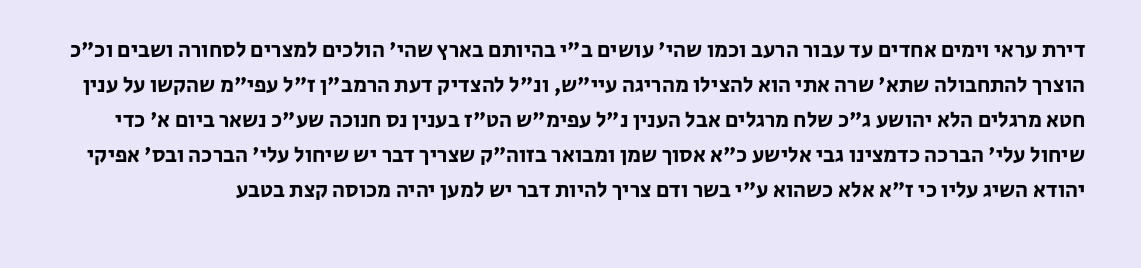דירת עראי וימים אחדים עד עבור הרעב וכמו שהי' עושים ב"י בהיותם בארץ שהי' הולכים למצרים לסחורה ושבים וכ"כ הוצרך להתחבולה שתא' שרה אתי הוא להצילו מהריגה עיי"ש, ונ"ל להצדיק דעת הרמב"ן ז"ל עפי"מ שהקשו על ענין חטא מרגלים הלא יהושע ג"כ שלח מרגלים אבל הענין נ"ל עפימ"ש הט"ז בענין נס חנוכה שע"כ נשאר ביום א' כדי שיחול עלי' הברכה כדמצינו גבי אלישע כ"א אסוך שמן ומבואר בזוה"ק שצריך דבר יש שיחול עלי' הברכה ובס' אפיקי יהודא השיג עליו כי ז"א אלא כשהוא ע"י בשר ודם צריך להיות דבר יש למען יהיה מכוסה קצת בטבע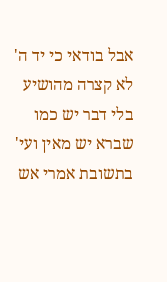אבל בודאי כי יד ה' לא קצרה מהושיע בלי דבר יש כמו שברא יש מאין ועי' בתשובת אמרי אש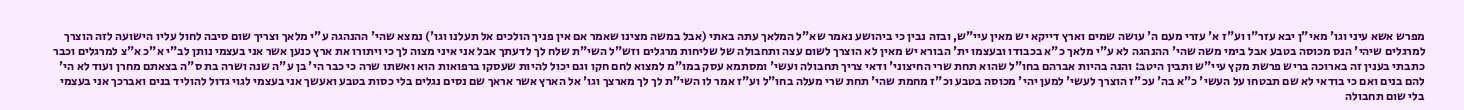מפרש אשא עיני וגו' מאי"ן יבא עזר"ו וע"ז א' עזרי מעם ה' עושה שמים וארץ דייקא יש מאין עיי"ש, ובזה נבין כי ביהושע נאמר שא"ל המלאך עתה באתי (אבל במשה מצינו שאמר אם אין פניך הולכים אל תעלנו וגו') נמצא שהי' ההנהגה ע"י מלאך וצריך שום סיבה לחול עליו הישועה לזה הוצרך למרגלים שיהי' הנס מכוסה בטבע אבל בימי משה שהי' ההנהגה לא ע"י מלאך כ"א בכבודו ובעצמו ית' הבורא יש מאין לא הוצרך לשום עצה ותחבולה של שליחות מרגלים וזש"ל השי"ת שלח לך לדעתך אבל אני איני מצוה לך כי ויתורו את ארץ כנען אשר אני בעצמי נותן לב"י א"כ א"צ למרגלים וכבר כתבתי בענין זה בארוכה בריש פרשת מקץ עיי"ש ותבין היטב: והנה בהיות אברהם בחו"ל שהוא תחת שרי החיצוני' ודאי צריך תחבולה ועשי' ומסתמא עסק במו"מ למצוא לחם חקו וגם יכול להיות שעסקו ברפואות הוא ואשתו שרה כי כבר הי' בן ע"ה שנה ושרה בת ס"ה בצאתם מחרן ועוד לא הי' להם בנים ואם כי בודאי לא שם תבטחו על העשי' כ"א בה' עכ"ז הוצרך לעשי' למען יהי' מכוסה בטבע וכ"ז מחמת שהי' תחת שרי מעלה בחו"ל וע"ז אמר לו השי"ת לך לך מארצך וגו' אל הארץ אשר אראך שם נסים נגלים בלי כסות בטבע ואעשך אני בעצמי לגוי גדול להוליד בנים ואברכך אני בעצמי בלי שום תחבולה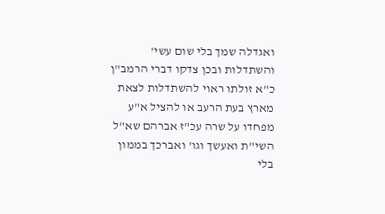ואגדלה שמך בלי שום עשי' והשתדלות ובכן צדקו דברי הרמב"ן כ"א זולתו ראוי להשתדלות לצאת מארץ בעת הרעב או להציל א"ע מפחדו על שרה עכ"ז אברהם שא"ל השי"ת ואעשך וגו' ואברכך בממון בלי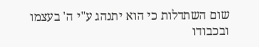שום השתדלות כי הוא יתנהג ע"י ה' בעצמו ובכבודו